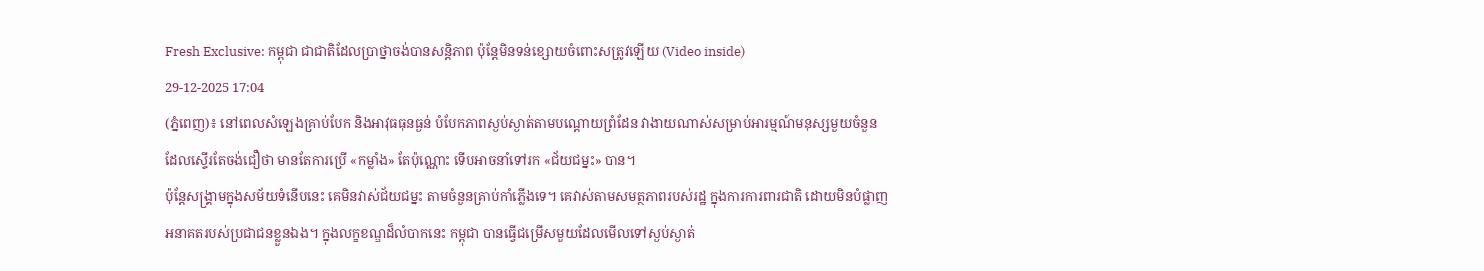Fresh Exclusive: កម្ពុជា ជាជាតិដែលប្រាថ្នាចង់បានសន្តិភាព ប៉ុន្តែមិនទន់ខ្សោយចំពោះសត្រូវឡើយ (Video inside)
29-12-2025 17:04
(ភ្នំពេញ)៖ នៅពេលសំឡេងគ្រាប់បែក និងអាវុធធុនធ្ងន់ បំបែកភាពស្ងប់ស្ងាត់តាមបណ្តោយព្រំដែន វាងាយណាស់សម្រាប់អារម្មណ៍មនុស្សមួយចំនួន ដែលស្ទើរតែចង់ជឿថា មានតែការប្រើ «កម្លាំង» តែប៉ុណ្ណោះ ទើបអាចនាំទៅរក «ជ័យជម្នះ» បាន។
ប៉ុន្តែសង្គ្រាមក្នុងសម័យទំនើបនេះ គេមិនវាស់ជ័យជម្នះ តាមចំនួនគ្រាប់កាំភ្លើងទេ។ គេវាស់តាមសមត្ថភាពរបស់រដ្ឋ ក្នុងការការពារជាតិ ដោយមិនបំផ្លាញអនាគតរបស់ប្រជាជនខ្លួនឯង។ ក្នុងលក្ខខណ្ឌដ៏លំបាកនេះ កម្ពុជា បានធ្វើជម្រើសមួយដែលមើលទៅស្ងប់ស្ងាត់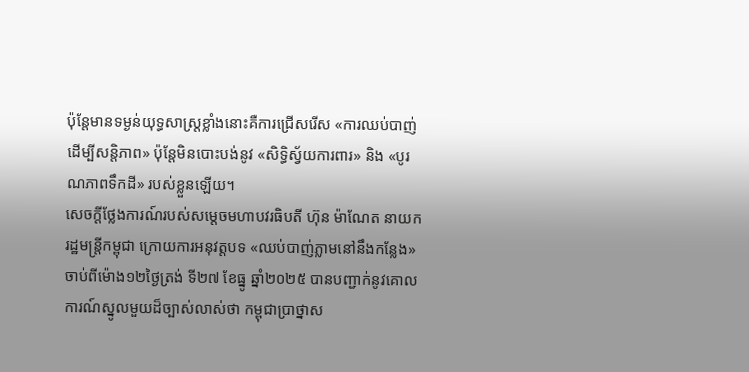ប៉ុន្តែមានទម្ងន់យុទ្ធសាស្ត្រខ្លាំងនោះគឺការជ្រើសរើស «ការឈប់បាញ់ដើម្បីសន្តិភាព» ប៉ុន្តែមិនបោះបង់នូវ «សិទ្ធិស្វ័យការពារ» និង «បូរណភាពទឹកដី» របស់ខ្លួនឡើយ។
សេចក្តីថ្លែងការណ៍របស់សម្តេចមហាបវរធិបតី ហ៊ុន ម៉ាណែត នាយករដ្ឋមន្ត្រីកម្ពុជា ក្រោយការអនុវត្តបទ «ឈប់បាញ់ភ្លាមនៅនឹងកន្លែង» ចាប់ពីម៉ោង១២ថ្ងៃត្រង់ ទី២៧ ខែធ្នូ ឆ្នាំ២០២៥ បានបញ្ជាក់នូវគោលការណ៍ស្នូលមួយដ៏ច្បាស់លាស់ថា កម្ពុជាប្រាថ្នាស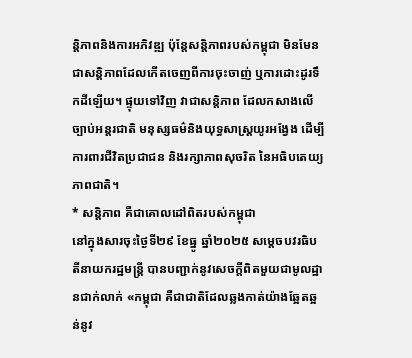ន្តិភាពនិងការអភិវឌ្ឍ ប៉ុន្តែសន្តិភាពរបស់កម្ពុជា មិនមែនជាសន្តិភាពដែលកើតចេញពីការចុះចាញ់ ឬការដោះដូរទឹកដីឡើយ។ ផ្ទុយទៅវិញ វាជាសន្តិភាព ដែលកសាងលើច្បាប់អន្តរជាតិ មនុស្សធម៌និងយុទ្ធសាស្ត្រយូរអង្វែង ដើម្បីការពារជីវិតប្រជាជន និងរក្សាភាពសុចរិត នៃអធិបតេយ្យភាពជាតិ។
* សន្តិភាព គឺជាគោលដៅពិតរបស់កម្ពុជា
នៅក្នុងសារចុះថ្ងៃទី២៩ ខែធ្នូ ឆ្នាំ២០២៥ សម្តេចបវរធិបតីនាយករដ្ឋមន្ត្រី បានបញ្ជាក់នូវសេចក្តីពិតមួយជាមូលដ្ឋានជាក់លាក់ «កម្ពុជា គឺជាជាតិដែលឆ្លងកាត់យ៉ាងឆ្អែតឆ្អន់នូវ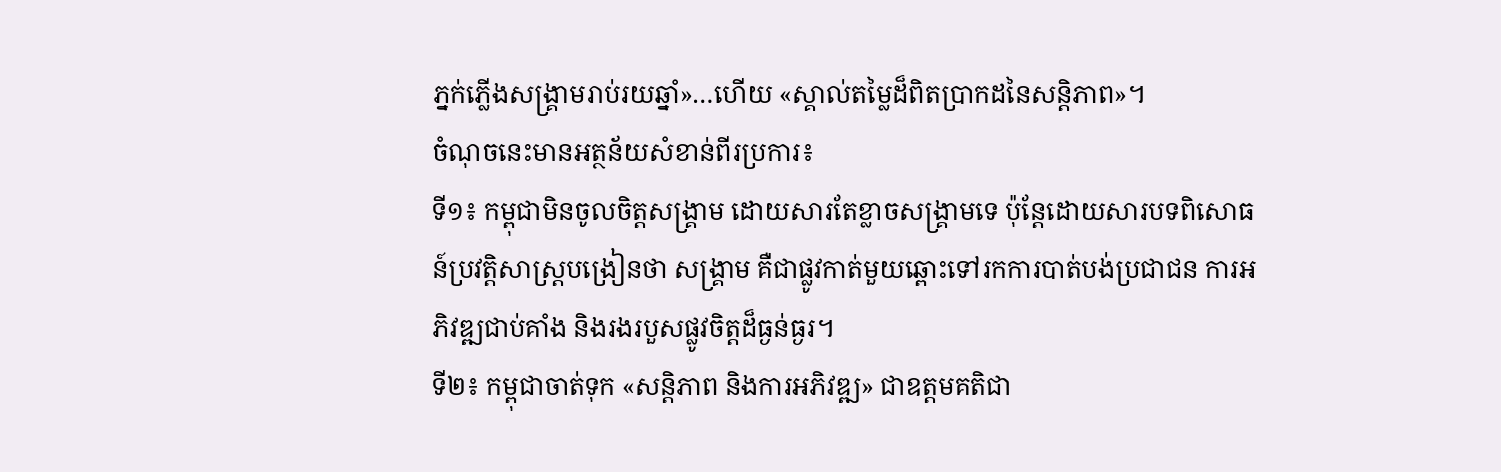ភ្នក់ភ្លើងសង្គ្រាមរាប់រយឆ្នាំ»…ហើយ «ស្គាល់តម្លៃដ៏ពិតប្រាកដនៃសន្តិភាព»។
ចំណុចនេះមានអត្ថន័យសំខាន់ពីរប្រការ៖
ទី១៖ កម្ពុជាមិនចូលចិត្តសង្គ្រាម ដោយសារតែខ្លាចសង្គ្រាមទេ ប៉ុន្តែដោយសារបទពិសោធន៍ប្រវត្តិសាស្ត្របង្រៀនថា សង្គ្រាម គឺជាផ្លូវកាត់មួយឆ្ពោះទៅរកការបាត់បង់ប្រជាជន ការអភិវឌ្ឍជាប់គាំង និងរងរបួសផ្លូវចិត្តដ៏ធ្ងន់ធ្ងរ។
ទី២៖ កម្ពុជាចាត់ទុក «សន្តិភាព និងការអភិវឌ្ឍ» ជាឧត្តមគតិជា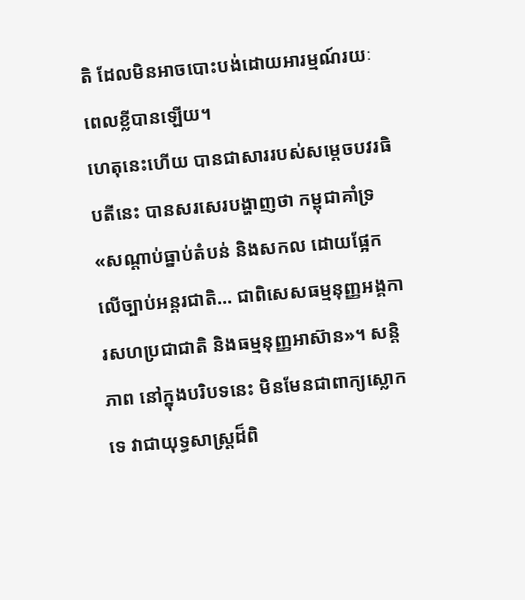តិ ដែលមិនអាចបោះបង់ដោយអារម្មណ៍រយៈពេលខ្លីបានឡើយ។
ហេតុនេះហើយ បានជាសាររបស់សម្តេចបវរធិបតីនេះ បានសរសេរបង្ហាញថា កម្ពុជាគាំទ្រ «សណ្តាប់ធ្នាប់តំបន់ និងសកល ដោយផ្អែកលើច្បាប់អន្តរជាតិ… ជាពិសេសធម្មនុញ្ញអង្គការសហប្រជាជាតិ និងធម្មនុញ្ញអាស៊ាន»។ សន្តិភាព នៅក្នុងបរិបទនេះ មិនមែនជាពាក្យស្លោកទេ វាជាយុទ្ធសាស្ត្រដ៏ពិ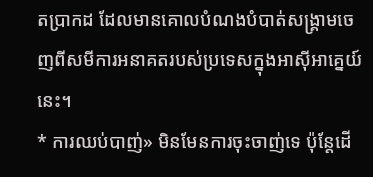តប្រាកដ ដែលមានគោលបំណងបំបាត់សង្គ្រាមចេញពីសមីការអនាគតរបស់ប្រទេសក្នុងអាស៊ីអាគ្នេយ៍នេះ។
* ការឈប់បាញ់» មិនមែនការចុះចាញ់ទេ ប៉ុន្តែដើ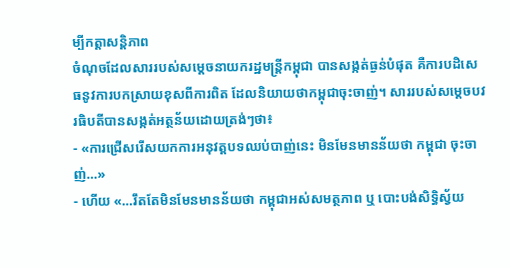ម្បីកត្តាសន្តិភាព
ចំណុចដែលសាររបស់សម្តេចនាយករដ្ឋមន្ត្រីកម្ពុជា បានសង្កត់ធ្ងន់បំផុត គឺការបដិសេធនូវការបកស្រាយខុសពីការពិត ដែលនិយាយថាកម្ពុជាចុះចាញ់។ សាររបស់សម្តេចបវរធិបតីបានសង្កត់អត្ថន័យដោយត្រង់ៗថា៖
- «ការជ្រើសរើសយកការអនុវត្តបទឈប់បាញ់នេះ មិនមែនមានន័យថា កម្ពុជា ចុះចាញ់…»
- ហើយ «…រឹតតែមិនមែនមានន័យថា កម្ពុជាអស់សមត្ថភាព ឬ បោះបង់សិទ្ធិស្វ័យ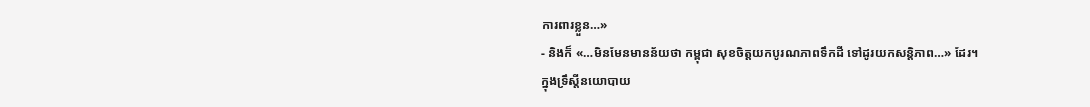ការពារខ្លួន…»
- និងក៏ «…មិនមែនមានន័យថា កម្ពុជា សុខចិត្តយកបូរណភាពទឹកដី ទៅដូរយកសន្តិភាព…» ដែរ។
ក្នុងទ្រឹស្តីនយោបាយ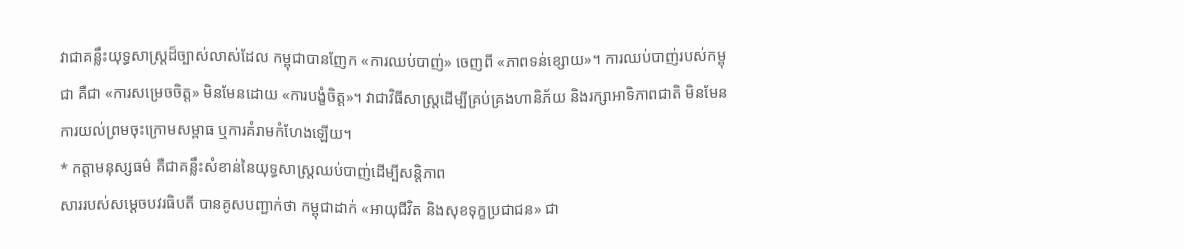វាជាគន្លឹះយុទ្ធសាស្ត្រដ៏ច្បាស់លាស់ដែល កម្ពុជាបានញែក «ការឈប់បាញ់» ចេញពី «ភាពទន់ខ្សោយ»។ ការឈប់បាញ់របស់កម្ពុជា គឺជា «ការសម្រេចចិត្ត» មិនមែនដោយ «ការបង្ខំចិត្ត»។ វាជាវិធីសាស្ត្រដើម្បីគ្រប់គ្រងហានិភ័យ និងរក្សាអាទិភាពជាតិ មិនមែនការយល់ព្រមចុះក្រោមសម្ពាធ ឬការគំរាមកំហែងឡើយ។
* កត្តាមនុស្សធម៌ គឺជាគន្លឹះសំខាន់នៃយុទ្ធសាស្ត្រឈប់បាញ់ដើម្បីសន្តិភាព
សាររបស់សម្តេចបវរធិបតី បានគូសបញ្ជាក់ថា កម្ពុជាដាក់ «អាយុជីវិត និងសុខទុក្ខប្រជាជន» ជា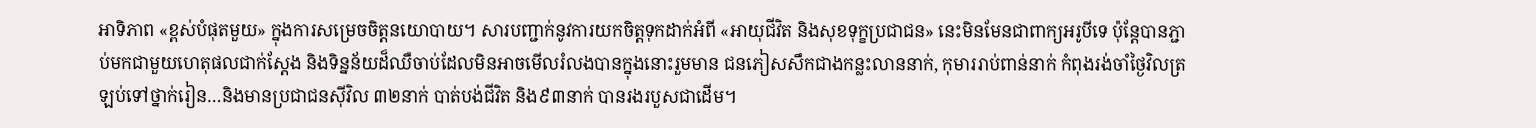អាទិភាព «ខ្ពស់បំផុតមួយ» ក្នុងការសម្រេចចិត្តនយោបាយ។ សារបញ្ជាក់នូវការយកចិត្តទុកដាក់អំពី «អាយុជីវិត និងសុខទុក្ខប្រជាជន» នេះមិនមែនជាពាក្យអរូបីទេ ប៉ុន្តែបានភ្ជាប់មកជាមួយហេតុផលជាក់ស្តែង និងទិន្នន័យដ៏ឈឺចាប់ដែលមិនអាចមើលរំលងបានក្នុងនោះរួមមាន ជនភៀសសឹកជាងកន្លះលាននាក់, កុមាររាប់ពាន់នាក់ កំពុងរង់ចាំថ្ងៃវិលត្រឡប់ទៅថ្នាក់រៀន…និងមានប្រជាជនស៊ីវិល ៣២នាក់ បាត់បង់ជីវិត និង៩៣នាក់ បានរងរបួសជាដើម។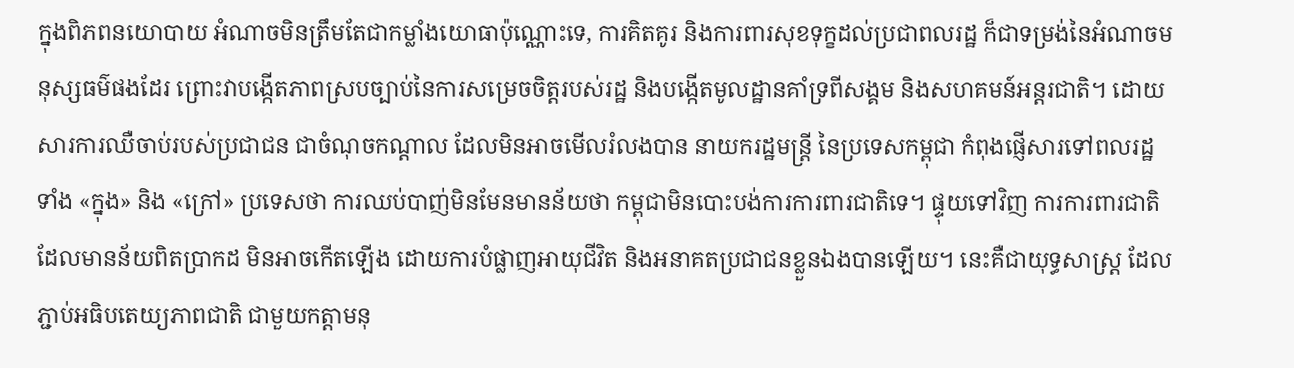ក្នុងពិភពនយោបាយ អំណាចមិនត្រឹមតែជាកម្លាំងយោធាប៉ុណ្ណោះទេ, ការគិតគូរ និងការពារសុខទុក្ខដល់ប្រជាពលរដ្ឋ ក៏ជាទម្រង់នៃអំណាចមនុស្សធម៌ផងដែរ ព្រោះវាបង្កើតភាពស្របច្បាប់នៃការសម្រេចចិត្តរបស់រដ្ឋ និងបង្កើតមូលដ្ឋានគាំទ្រពីសង្គម និងសហគមន៍អន្តរជាតិ។ ដោយសារការឈឺចាប់របស់ប្រជាជន ជាចំណុចកណ្តាល ដែលមិនអាចមើលរំលងបាន នាយករដ្ឋមន្ត្រី នៃប្រទេសកម្ពុជា កំពុងផ្ញើសារទៅពលរដ្ឋទាំង «ក្នុង» និង «ក្រៅ» ប្រទេសថា ការឈប់បាញ់មិនមែនមានន័យថា កម្ពុជាមិនបោះបង់ការការពារជាតិទេ។ ផ្ទុយទៅវិញ ការការពារជាតិដែលមានន័យពិតប្រាកដ មិនអាចកើតឡើង ដោយការបំផ្លាញអាយុជីវិត និងអនាគតប្រជាជនខ្លួនឯងបានឡើយ។ នេះគឺជាយុទ្ធសាស្ត្រ ដែលភ្ជាប់អធិបតេយ្យភាពជាតិ ជាមួយកត្តាមនុ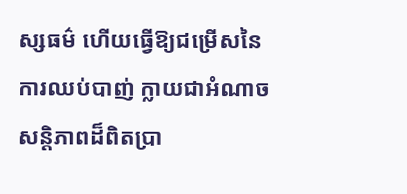ស្សធម៌ ហើយធ្វើឱ្យជម្រើសនៃការឈប់បាញ់ ក្លាយជាអំណាចសន្តិភាពដ៏ពិតប្រា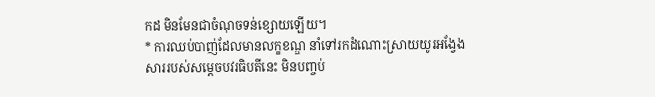កដ មិនមែនជាចំណុចទន់ខ្សោយឡើយ។
* ការឈប់បាញ់ដែលមានលក្ខខណ្ឌ នាំទៅរកដំណោះស្រាយយូរអង្វែង
សាររបស់សម្តេចបវរធិបតីនេះ មិនបញ្ចប់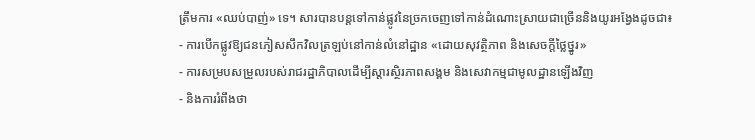ត្រឹមការ «ឈប់បាញ់» ទេ។ សារបានបន្តទៅកាន់ផ្លូវនៃច្រកចេញទៅកាន់ដំណោះស្រាយជាច្រើននិងយូរអង្វែងដូចជា៖
- ការបើកផ្លូវឱ្យជនភៀសសឹកវិលត្រឡប់នៅកាន់លំនៅដ្ឋាន «ដោយសុវត្ថិភាព និងសេចក្តីថ្លៃថ្នូរ»
- ការសម្របសម្រួលរបស់រាជរដ្ឋាភិបាលដើម្បីស្តារស្ថិរភាពសង្គម និងសេវាកម្មជាមូលដ្ឋានឡើងវិញ
- និងការរំពឹងថា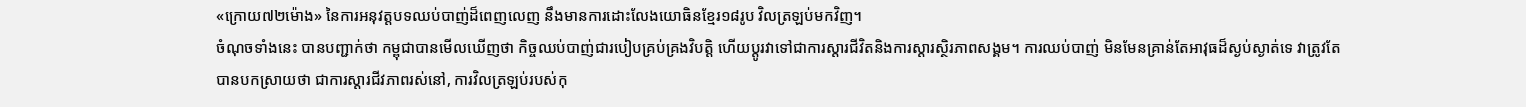«ក្រោយ៧២ម៉ោង» នៃការអនុវត្តបទឈប់បាញ់ដ៏ពេញលេញ នឹងមានការដោះលែងយោធិនខ្មែរ១៨រូប វិលត្រឡប់មកវិញ។
ចំណុចទាំងនេះ បានបញ្ជាក់ថា កម្ពុជាបានមើលឃើញថា កិច្ចឈប់បាញ់ជារបៀបគ្រប់គ្រងវិបត្តិ ហើយប្តូរវាទៅជាការស្តារជីវិតនិងការស្តារស្ថិរភាពសង្គម។ ការឈប់បាញ់ មិនមែនគ្រាន់តែអាវុធដ៏ស្ងប់ស្ងាត់ទេ វាត្រូវតែបានបកស្រាយថា ជាការស្តារជីវភាពរស់នៅ, ការវិលត្រឡប់របស់កុ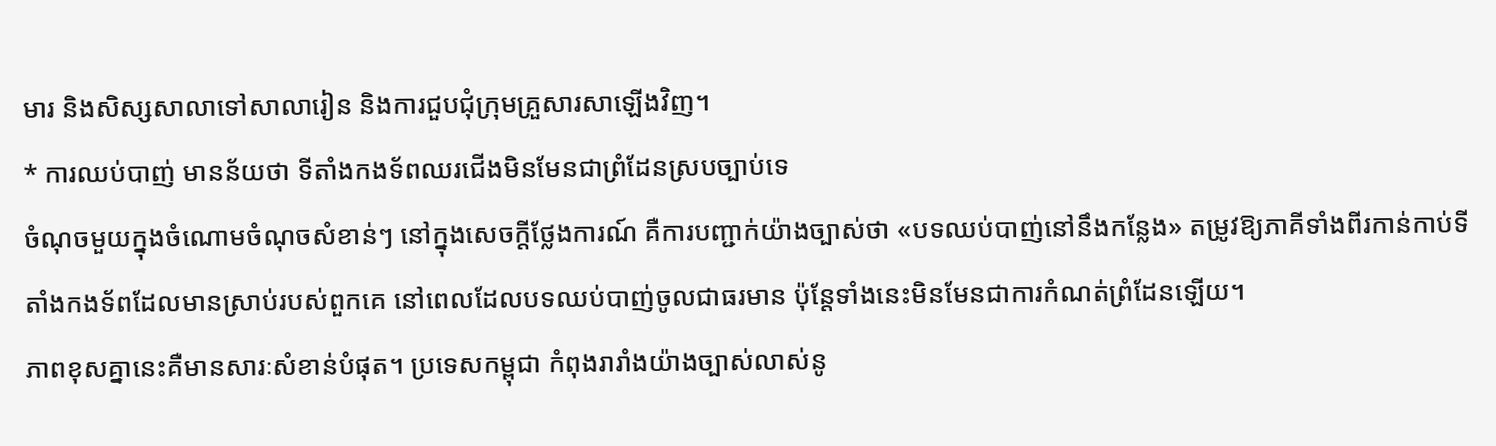មារ និងសិស្សសាលាទៅសាលារៀន និងការជួបជុំក្រុមគ្រួសារសាឡើងវិញ។
* ការឈប់បាញ់ មានន័យថា ទីតាំងកងទ័ពឈរជើងមិនមែនជាព្រំដែនស្របច្បាប់ទេ
ចំណុចមួយក្នុងចំណោមចំណុចសំខាន់ៗ នៅក្នុងសេចក្តីថ្លែងការណ៍ គឺការបញ្ជាក់យ៉ាងច្បាស់ថា «បទឈប់បាញ់នៅនឹងកន្លែង» តម្រូវឱ្យភាគីទាំងពីរកាន់កាប់ទីតាំងកងទ័ពដែលមានស្រាប់របស់ពួកគេ នៅពេលដែលបទឈប់បាញ់ចូលជាធរមាន ប៉ុន្តែទាំងនេះមិនមែនជាការកំណត់ព្រំដែនឡើយ។
ភាពខុសគ្នានេះគឺមានសារៈសំខាន់បំផុត។ ប្រទេសកម្ពុជា កំពុងរារាំងយ៉ាងច្បាស់លាស់នូ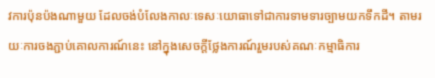វការប៉ុនប៉ងណាមួយ ដែលចង់បំលែងកាលៈទេសៈយោធាទៅជាការទាមទារច្បាមយកទឹកដី។ តាមរយៈការចងភ្ជាប់គោលការណ៍នេះ នៅក្នុងសេចក្តីថ្លែងការណ៍រួមរបស់គណៈកម្មាធិការ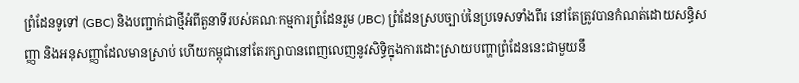ព្រំដែនទូទៅ (GBC) និងបញ្ជាក់ជាថ្មីអំពីតួនាទីរបស់គណៈកម្មការព្រំដែនរួម (JBC) ព្រំដែនស្របច្បាប់នៃប្រទេសទាំងពីរ នៅតែត្រូវបានកំណត់ដោយសន្ធិសញ្ញា និងអនុសញ្ញាដែលមានស្រាប់ ហើយកម្ពុជានៅតែរក្សាបានពេញលេញនូវសិទ្ធិក្នុងការដោះស្រាយបញ្ហាព្រំដែននេះជាមួយនឹ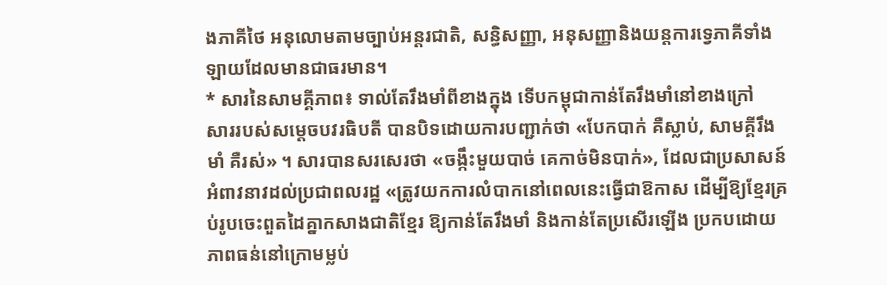ងភាគីថៃ អនុលោមតាមច្បាប់អន្តរជាតិ, សន្ធិសញ្ញា, អនុសញ្ញានិងយន្តការទ្វេភាគីទាំងឡាយដែលមានជាធរមាន។
* សារនៃសាមគ្គីភាព៖ ទាល់តែរឹងមាំពីខាងក្នុង ទើបកម្ពុជាកាន់តែរឹងមាំនៅខាងក្រៅ
សាររបស់សម្តេចបវរធិបតី បានបិទដោយការបញ្ជាក់ថា «បែកបាក់ គឺស្លាប់, សាមគ្គីរឹងមាំ គឺរស់» ។ សារបានសរសេរថា «ចង្កឹះមួយបាច់ គេកាច់មិនបាក់», ដែលជាប្រសាសន៍អំពាវនាវដល់ប្រជាពលរដ្ឋ «ត្រូវយកការលំបាកនៅពេលនេះធ្វើជាឱកាស ដើម្បីឱ្យខ្មែរគ្រប់រូបចេះពួតដៃគ្នាកសាងជាតិខ្មែរ ឱ្យកាន់តែរឹងមាំ និងកាន់តែប្រសើរឡើង ប្រកបដោយភាពធន់នៅក្រោមម្លប់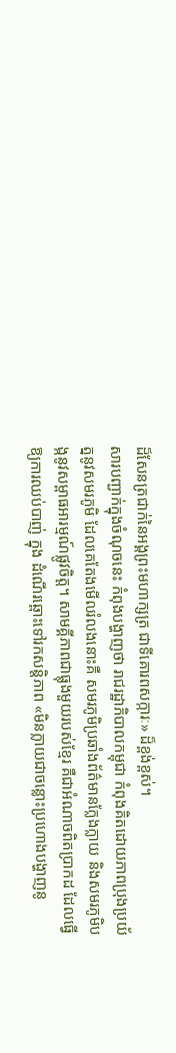ដ៏សែនត្រជាក់នៃអង្គព្រះមហាក្សត្រ ជាទីគោរពសក្ការៈ» ដ៏ខ្ពង់ខ្ពស់។
សារបញ្ជាក់ក្នុងចំណុចនេះ កំពុងបង្ហាញថា រាជរដ្ឋាភិបាលកម្ពុជា កំពុងគិតដោយភាពប្រុងប្រយ័ត្ននូវសមរភូមិ ដែលគេតែងមើលរំលងនោះគឺ សមរភូមិប្រឆាំងព័ត៌មានក្លែងក្លាយ និងសមរភូមិបង្កនូវសម្ពាធអារម្មណ៍ផ្លូវចិត្ត។ សាមគ្គីភាពជាធ្លុងមួយរបស់ខ្មែរ គឺជាអំណាចពិតប្រាកដ ដែលធ្វើឱ្យការឈប់បាញ់ ក្នុង ដំណើរឆ្ពោះទៅរកសន្តិភាព «មិនក្លាយជាចន្លោះប្រហោងបង្ហាញនូ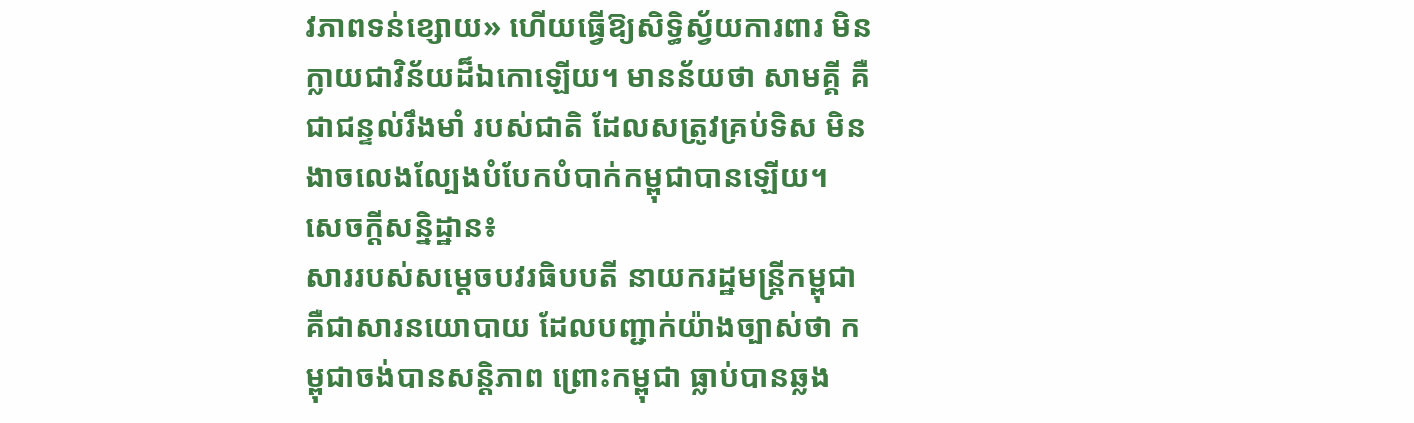វភាពទន់ខ្សោយ» ហើយធ្វើឱ្យសិទ្ធិស្វ័យការពារ មិនក្លាយជាវិន័យដ៏ឯកោឡើយ។ មានន័យថា សាមគ្គី គឺជាជន្ទល់រឹងមាំ របស់ជាតិ ដែលសត្រូវគ្រប់ទិស មិនងាចលេងល្បែងបំបែកបំបាក់កម្ពុជាបានឡើយ។
សេចក្តីសន្និដ្ឋាន៖
សាររបស់សម្តេចបវរធិបបតី នាយករដ្ឋមន្ត្រីកម្ពុជា គឺជាសារនយោបាយ ដែលបញ្ជាក់យ៉ាងច្បាស់ថា កម្ពុជាចង់បានសន្តិភាព ព្រោះកម្ពុជា ធ្លាប់បានឆ្លង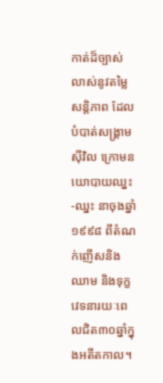កាត់ដ៏ច្បាស់លាស់នូវតម្លៃសន្តិភាព ដែលបំបាត់សង្គ្រាមស៊ីវិល ក្រោមនយោបាយឈ្នះ-ឈ្នះ នាចុងឆ្នាំ១៩៩៨ ពីតំណក់ញើសនិងឈាម និងទុក្ខវេទនារយៈពេលជិត៣០ឆ្នាំក្នុងអតីតកាល។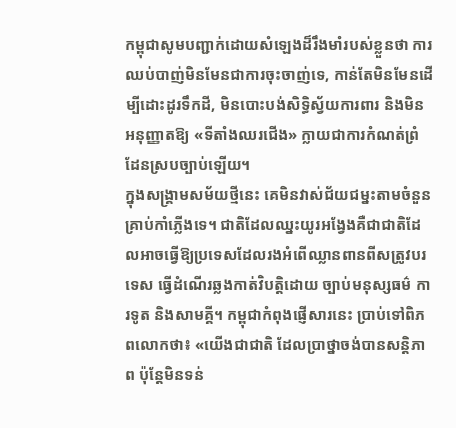កម្ពុជាសូមបញ្ជាក់ដោយសំឡេងដ៏រឹងមាំរបស់ខ្លួនថា ការឈប់បាញ់មិនមែនជាការចុះចាញ់ទេ, កាន់តែមិនមែនដើម្បីដោះដូរទឹកដី, មិនបោះបង់សិទ្ធិស្វ័យការពារ និងមិនអនុញ្ញាតឱ្យ «ទីតាំងឈរជើង» ក្លាយជាការកំណត់ព្រំដែនស្របច្បាប់ឡើយ។
ក្នុងសង្គ្រាមសម័យថ្មីនេះ គេមិនវាស់ជ័យជម្នះតាមចំនួនគ្រាប់កាំភ្លើងទេ។ ជាតិដែលឈ្នះយូរអង្វែងគឺជាជាតិដែលអាចធ្វើឱ្យប្រទេសដែលរងអំពើឈ្លានពានពីសត្រូវបរទេស ធ្វើដំណើរឆ្លងកាត់វិបត្តិដោយ ច្បាប់មនុស្សធម៌ ការទូត និងសាមគ្គី។ កម្ពុជាកំពុងផ្ញើសារនេះ ប្រាប់ទៅពិភពលោកថា៖ «យើងជាជាតិ ដែលប្រាថ្នាចង់បានសន្តិភាព ប៉ុន្តែមិនទន់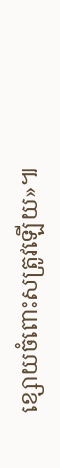ខ្សោយចំពោះសត្រូវឡើយ»៕